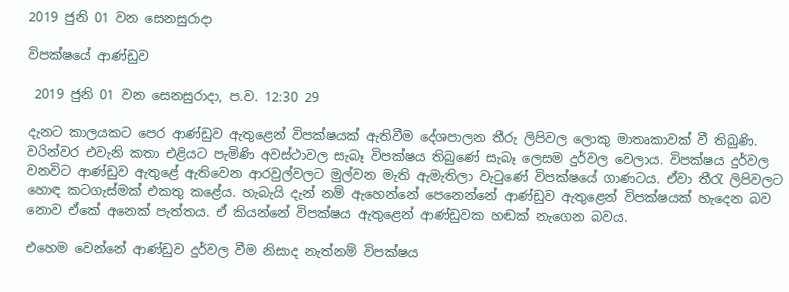2019 ජුනි 01 වන සෙනසුරාදා

විපක්ෂයේ ආණ්ඩුව

 2019 ජුනි 01 වන සෙනසුරාදා, ප.ව. 12:30 29

දැනට කාලයකට පෙර ආණ්ඩුව ඇතුළෙන් විපක්ෂයක් ඇතිවීම දේශපාලන තීරු ලිපිවල ලොකු මාතෘකාවක් වී තිබුණි. වරින්වර එවැනි කතා එළියට පැමිණි අවස්ථාවල සැබෑ විපක්ෂය තිබුණේ සැබෑ ලෙසම දුර්වල වෙලාය. විපක්ෂය දුර්වල වනවිට ආණ්ඩුව ඇතුළේ ඇතිවෙන ආරවුල්වලට මුල්වන මැති ඇමැතිලා වැටුණේ විපක්ෂයේ ගාණටය. ඒවා තීරැ ලිපිවලට හොඳ කටගැස්මක් එකතු කළේය. හැබැයි දැන් නම් ඇහෙන්නේ පෙනෙන්නේ ආණ්ඩුව ඇතුළෙන් විපක්ෂයක් හැදෙන බව නොව ඒකේ අනෙක් පැත්තය. ඒ කියන්නේ විපක්ෂය ඇතුළෙන් ආණ්ඩුවක හඬක් නැගෙන බවය.

එහෙම වෙන්නේ ආණ්ඩුව දුර්වල වීම නිසාද නැත්නම් විපක්ෂය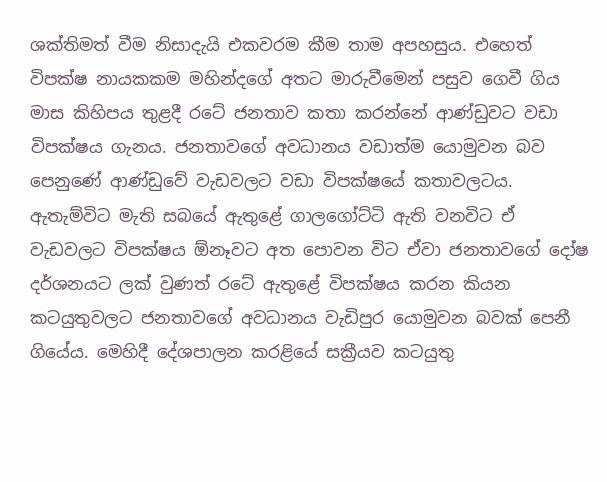ශක්තිමත් වීම නිසාදැයි එකවරම කීම තාම අපහසුය. එහෙත් විපක්ෂ නායකකම මහින්දගේ අතට මාරුවීමෙන් පසුව ගෙවී ගිය මාස කිහිපය තුළදී රටේ ජනතාව කතා කරන්නේ ආණ්ඩුවට වඩා විපක්ෂය ගැනය. ජනතාවගේ අවධානය වඩාත්ම යොමුවන බව පෙනුණේ ආණ්ඩුවේ වැඩවලට වඩා විපක්ෂයේ කතාවලටය. ඇතැම්විට මැති සබයේ ඇතුළේ ගාලගෝට්ටි ඇති වනවිට ඒ වැඩවලට විපක්ෂය ඕනෑවට අත පොවන විට ඒවා ජනතාවගේ දෝෂ දර්ශනයට ලක් වුණත් රටේ ඇතුළේ විපක්ෂය කරන කියන කටයුතුවලට ජනතාවගේ අවධානය වැඩිපුර යොමුවන බවක් පෙනී ගියේය. මෙහිදී දේශපාලන කරළියේ සක්‍රීයව කටයුතු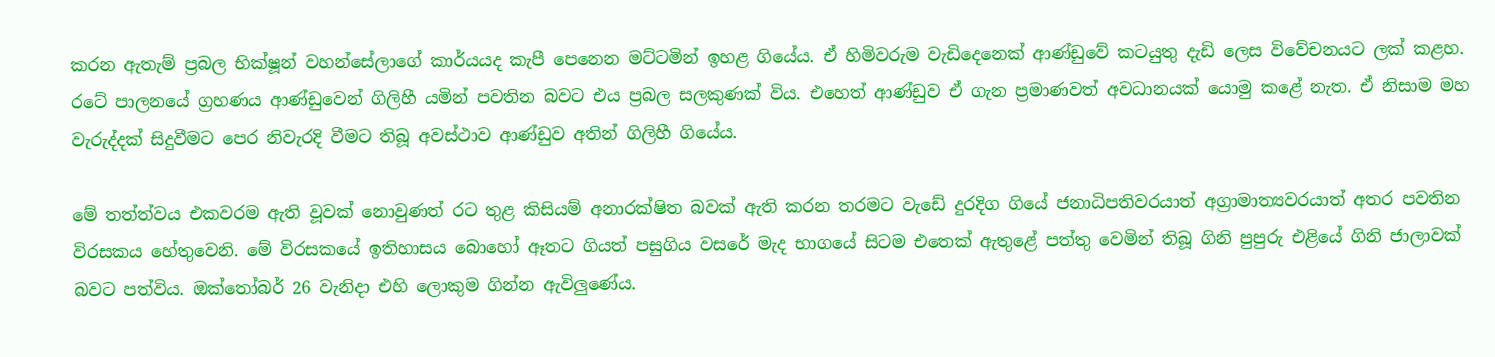කරන ඇතැම් ප්‍රබල භික්ෂූන් වහන්සේලාගේ කාර්යයද කැපී පෙනෙන මට්ටමින් ඉහළ ගියේය. ඒ හිමිවරුම වැඩිදෙනෙක් ආණ්ඩුවේ කටයුතු දැඩි ලෙස විවේචනයට ලක් කළහ. රටේ පාලනයේ ග්‍රහණය ආණ්ඩුවෙන් ගිලිහී යමින් පවතින බවට එය ප්‍රබල සලකුණක් විය. එහෙත් ආණ්ඩුව ඒ ගැන ප්‍රමාණවත් අවධානයක් යොමු කළේ නැත. ඒ නිසාම මහ වැරුද්දක් සිදුවීමට පෙර නිවැරදි වීමට තිබූ අවස්ථාව ආණ්ඩුව අතින් ගිලිහී ගියේය.

මේ තත්ත්වය එකවරම ඇති වූවක් නොවුණත් රට තුළ කිසියම් අනාරක්ෂිත බවක් ඇති කරන තරමට වැඩේ දුරදිග ගියේ ජනාධිපතිවරයාත් අග්‍රාමාත්‍යවරයාත් අතර පවතින විරසකය හේතුවෙනි. මේ විරසකයේ ඉතිහාසය බොහෝ ඈතට ගියත් පසුගිය වසරේ මැද භාගයේ සිටම එතෙක් ඇතුළේ පත්තු වෙමින් තිබූ ගිනි පුපුරු එළියේ ගිනි ජාලාවක් බවට පත්විය. ඔක්තෝබර් 26 වැනිදා එහි ලොකුම ගින්න ඇවිලුණේය.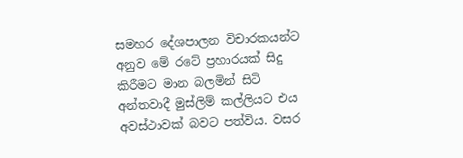සමහර දේශපාලන විචාරකයන්ට අනුව මේ රටේ ප්‍රහාරයක් සිදු කිරීමට මාන බලමින් සිටි අන්තවාදී මුස්ලිම් කල්ලියට එය අවස්ථාවක් බවට පත්විය. වසර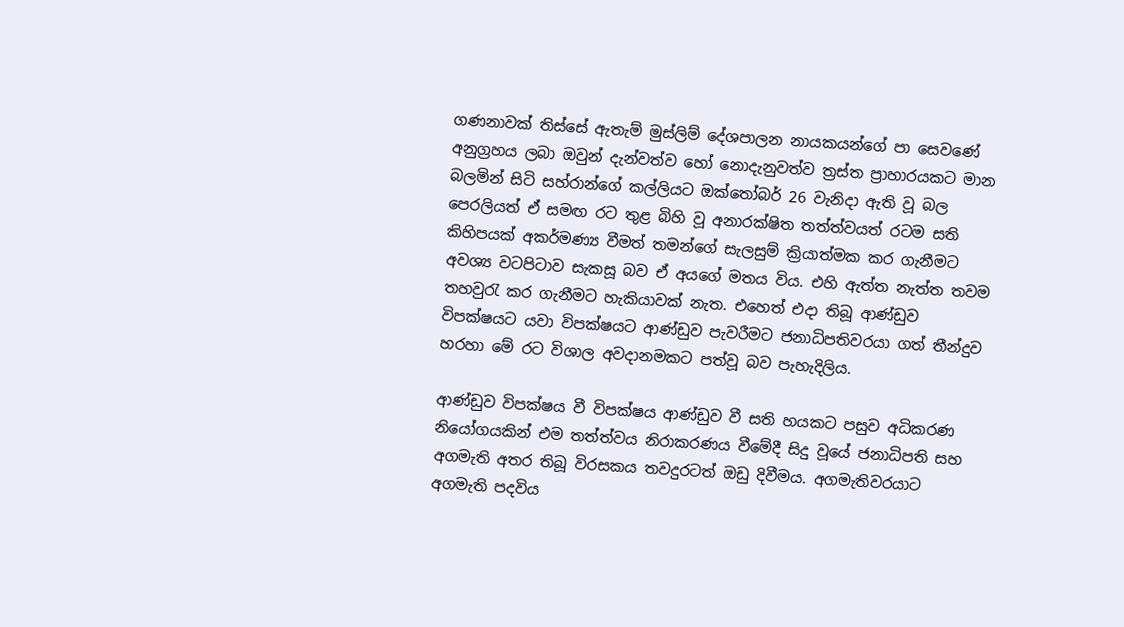ගණනාවක් තිස්සේ ඇතැම් මුස්ලිම් දේශපාලන නායකයන්ගේ පා සෙවණේ අනුග්‍රහය ලබා ඔවුන් දැන්වත්ව හෝ නොදැනුවත්ව ත්‍රස්ත ප්‍රාහාරයකට මාන බලමින් සිටි සහ්රාන්ගේ කල්ලියට ඔක්තෝබර් 26 වැනිදා ඇති වූ බල පෙරලියත් ඒ සමඟ රට තුළ බිහි වූ අනාරක්ෂිත තත්ත්වයත් රටම සති කිහිපයක් අකර්මණ්‍ය වීමත් තමන්ගේ සැලසුම් ක්‍රියාත්මක කර ගැනීමට අවශ්‍ය වටපිටාව සැකසූ බව ඒ අයගේ මතය විය. එහි ඇත්ත නැත්ත තවම තහවුරැ කර ගැනීමට හැකියාවක් නැත. එහෙත් එදා තිබූ ආණ්ඩුව විපක්ෂයට යවා විපක්ෂයට ආණ්ඩුව පැවරීමට ජනාධිපතිවරයා ගත් තීන්දුව හරහා මේ රට විශාල අවදානමකට පත්වූ බව පැහැදිලිය.

ආණ්ඩුව විපක්ෂය වී විපක්ෂය ආණ්ඩුව වී සති හයකට පසුව අධිකරණ නියෝගයකින් එම තත්ත්වය නිරාකරණය වීමේදී සිදු වූයේ ජනාධිපති සහ අගමැති අතර තිබූ විරසකය තවදුරටත් ඔඩු දිවීමය. අගමැතිවරයාට අගමැති පදවිය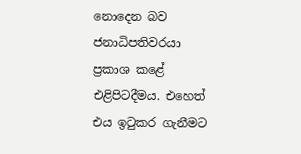නොදෙන බව ජනාධිපතිවරයා ප්‍රකාශ කළේ එළිපිටදීමය. එහෙත් එය ඉටුකර ගැනීමට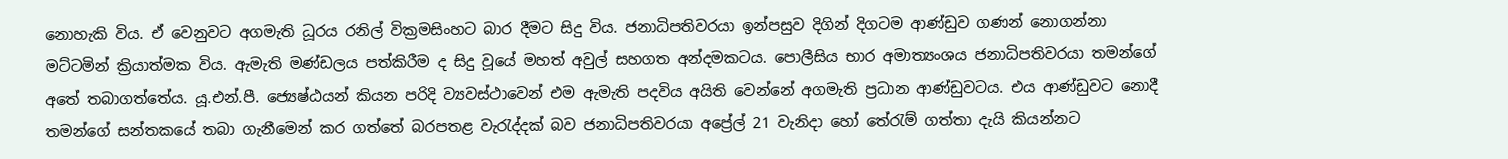නොහැකි විය. ඒ වෙනුවට අගමැති ධූරය රනිල් වික්‍රමසිංහට බාර දීමට සිදු විය. ජනාධිපතිවරයා ඉන්පසුව දිගින් දිගටම ආණ්ඩුව ගණන් නොගන්නා මට්ටමින් ක්‍රියාත්මක විය. ඇමැති මණ්ඩලය පත්කිරීම ද සිදු වූයේ මහත් අවුල් සහගත අන්දමකටය. පොලීසිය භාර අමාත්‍යංශය ජනාධිපතිවරයා තමන්ගේ අතේ තබාගත්තේය. යූ.එන්.පී. ජ්‍යෙෂ්ඨයන් කියන පරිදි ව්‍යවස්ථාවෙන් එම ඇමැති පදවිය අයිති වෙන්නේ අගමැති ප්‍රධාන ආණ්ඩුවටය. එය ආණ්ඩුවට නොදී තමන්ගේ සන්තකයේ තබා ගැනීමෙන් කර ගත්තේ බරපතළ වැරැද්දක් බව ජනාධිපතිවරයා අප්‍රේල් 21 වැනිදා හෝ තේරැම් ගත්තා දැයි කියන්නට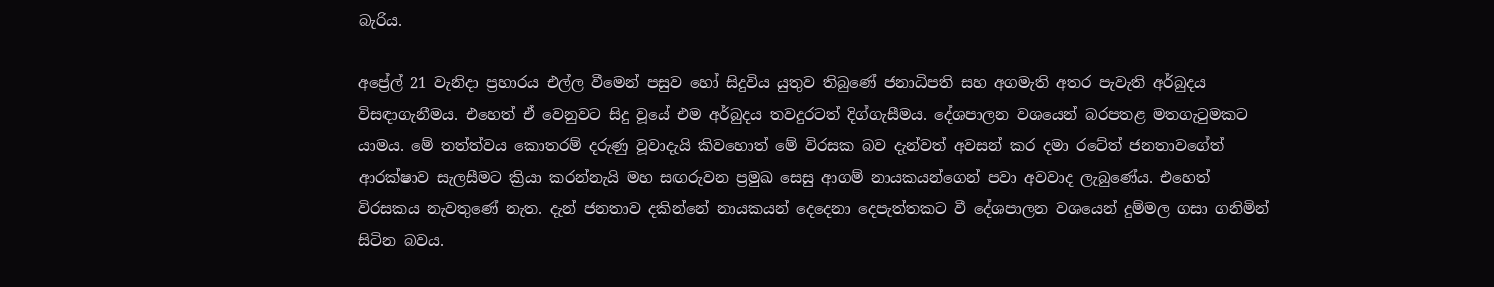බැරිය.

අප්‍රේල් 21 වැනිදා ප්‍රහාරය එල්ල වීමෙන් පසුව හෝ සිදුවිය යුතුව තිබුණේ ජනාධිපති සහ අගමැති අතර පැවැති අර්බුදය විසඳාගැනීමය. එහෙත් ඒ වෙනුවට සිදු වූයේ එම අර්බුදය තවදුරටත් දිග්ගැසීමය. දේශපාලන වශයෙන් බරපතළ මතගැටුමකට යාමය. මේ තත්ත්වය කොතරම් දරුණු වූවාදැයි කිවහොත් මේ විරසක බව දැන්වත් අවසන් කර දමා රටේත් ජනතාවගේත් ආරක්ෂාව සැලසීමට ක්‍රියා කරන්නැයි මහ සඟරුවන ප්‍රමුඛ සෙසු ආගම් නායකයන්ගෙන් පවා අවවාද ලැබුණේය. එහෙත් විරසකය නැවතුණේ නැත. දැන් ජනතාව දකින්නේ නායකයන් දෙදෙනා දෙපැත්තකට වී දේශපාලන වශයෙන් දුම්මල ගසා ගනිමින් සිටින බවය.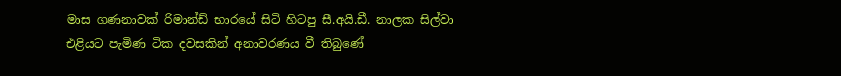මාස ගණනාවක් රිමාන්ඩ් භාරයේ සිටි හිටපු සී.අයි.ඩී. නාලක සිල්වා එළියට පැමිණ ටික දවසකින් අනාවරණය වී තිබුණේ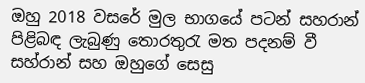ඔහු 2018 වසරේ මුල භාගයේ පටන් සහරාන් පිළිබඳ ලැබුණු තොරතුරැ මත පදනම් වී සහ්රාන් සහ ඔහුගේ සෙසු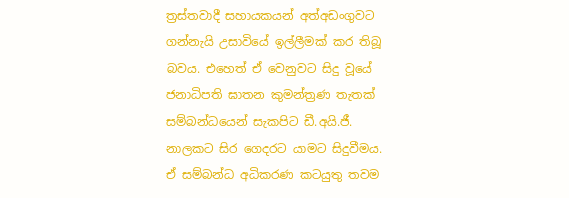ත්‍රස්තවාදී සහායකයන් අත්අඩංගුවට ගන්නැයි උසාවියේ ඉල්ලීමක් කර තිබූ බවය. එහෙත් ඒ වෙනුවට සිදු වූයේ ජනාධිපති ඝාතන කුමන්ත්‍රණ තැතක් සම්බන්ධයෙන් සැකපිට ඩී.අයි.ජී. නාලකට සිර ගෙදරට යාමට සිදුවීමය. ඒ සම්බන්ධ අධිකරණ කටයුතු තවම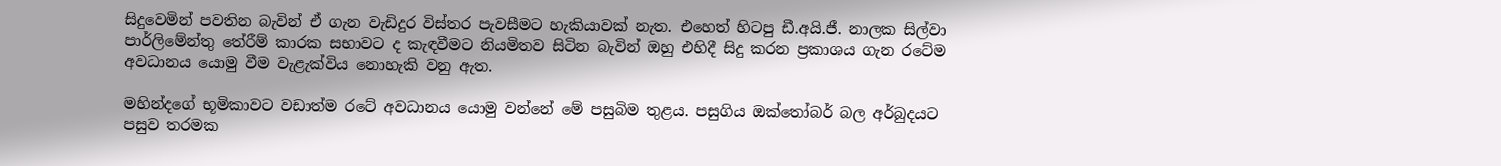සිදුවෙමින් පවතින බැවින් ඒ ගැන වැඩිදුර විස්තර පැවසීමට හැකියාවක් නැත. එහෙත් හිටපු ඩී.අයි.ජී. නාලක සිල්වා පාර්ලිමේන්තු තේරීම් කාරක සභාවට ද කැඳවීමට නියමිතව සිටින බැවින් ඔහු එහිදී සිදු කරන ප්‍රකාශය ගැන රටේම අවධානය යොමු වීම වැළැක්විය නොහැකි වනු ඇත.

මහින්දගේ භූමිකාවට වඩාත්ම රටේ අවධානය යොමු වන්නේ මේ පසුබිම තුළය. පසුගිය ඔක්තෝබර් බල අර්බුදයට පසුව තරමක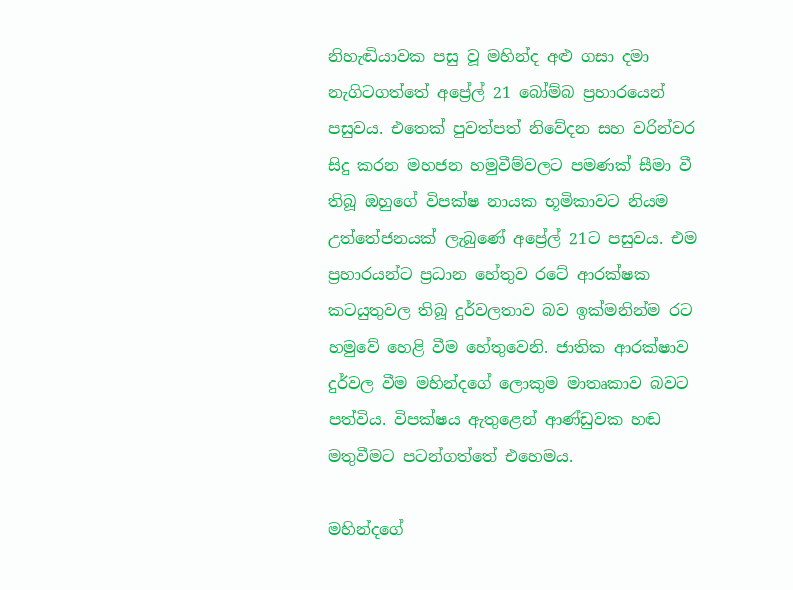නිහැඬියාවක පසු වූ මහින්ද අළු ගසා දමා නැගිටගත්තේ අප්‍රේල් 21 බෝම්බ ප්‍රහාරයෙන් පසුවය. එතෙක් පුවත්පත් නිවේදන සහ වරින්වර සිදු කරන මහජන හමුවීම්වලට පමණක් සීමා වී තිබූ ඔහුගේ විපක්ෂ නායක භූමිකාවට නියම උත්තේජනයක් ලැබුණේ අප්‍රේල් 21ට පසුවය. එම ප්‍රහාරයන්ට ප්‍රධාන හේතුව රටේ ආරක්ෂක කටයුතුවල තිබූ දුර්වලතාව බව ඉක්මනින්ම රට හමුවේ හෙළි වීම හේතුවෙනි. ජාතික ආරක්ෂාව දුර්වල වීම මහින්දගේ ලොකුම මාතෘකාව බවට පත්විය. විපක්ෂය ඇතුළෙන් ආණ්ඩුවක හඬ මතුවීමට පටන්ගත්තේ එහෙමය.

මහින්දගේ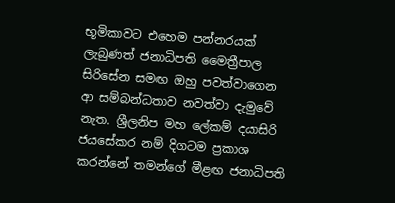භූමිකාවට එහෙම පන්නරයක් ලැබුණත් ජනාධිපති මෛත්‍රීපාල සිරිසේන සමඟ ඔහු පවත්වාගෙන ආ සම්බන්ධතාව නවත්වා දැමුවේ නැත. ශ්‍රීලනිප මහ ලේකම් දයාසිරි ජයසේකර නම් දිගටම ප්‍රකාශ කරන්නේ තමන්ගේ මීළඟ ජනාධිපති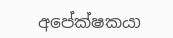අපේක්ෂකයා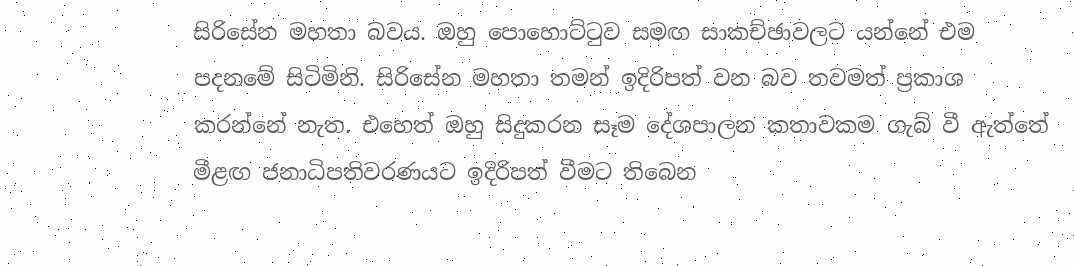සිරිසේන මහතා බවය. ඔහු පොහොට්ටුව සමඟ සාකච්ඡාවලට යන්නේ එම පදනමේ සිටිමිනි. සිරිසේන මහතා තමන් ඉදිරිපත් වන බව තවමත් ප්‍රකාශ කරන්නේ නැත. එහෙත් ඔහු සිදුකරන සෑම දේශපාලන කතාවකම ගැබ් වී ඇත්තේ මීළඟ ජනාධිපතිවරණයට ඉදිරිපත් වීමට තිබෙන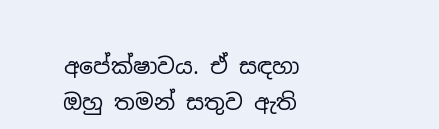අපේක්ෂාවය. ඒ සඳහා ඔහු තමන් සතුව ඇති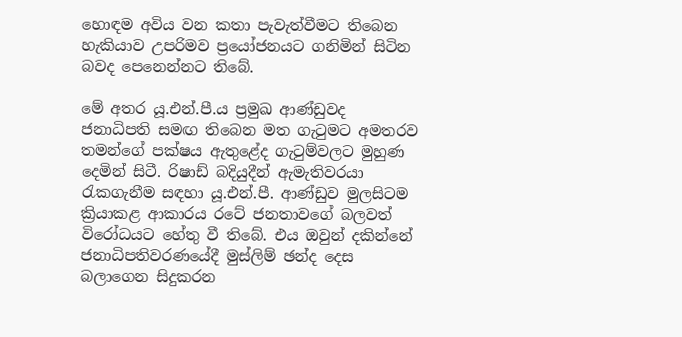හොඳම අවිය වන කතා පැවැත්වීමට තිබෙන හැකියාව උපරිමව ප්‍රයෝජනයට ගනිමින් සිටින බවද පෙනෙන්නට තිබේ.

මේ අතර යූ.එන්.පී.ය ප්‍රමුඛ ආණ්ඩුවද ජනාධිපති සමඟ තිබෙන මත ගැටුමට අමතරව තමන්ගේ පක්ෂය ඇතුළේද ගැටුම්වලට මුහුණ දෙමින් සිටී. රිෂාඩ් බදියුදීන් ඇමැතිවරයා රැකගැනීම සඳහා යූ.එන්.පී. ආණ්ඩුව මුලසිටම ක්‍රියාකළ ආකාරය රටේ ජනතාවගේ බලවත් විරෝධයට හේතු වී තිබේ. එය ඔවුන් දකින්නේ ජනාධිපතිවරණයේදී මුස්ලිම් ඡන්ද දෙස බලාගෙන සිදුකරන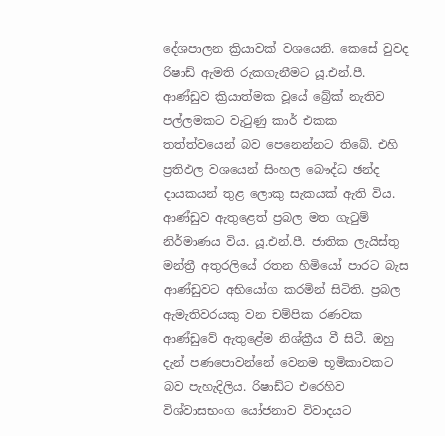දේශපාලන ක්‍රියාවක් වශයෙනි. කෙසේ වුවද රිෂාඩ් ඇමති රුකගැනීමට යූ.එන්.පී. ආණ්ඩුව ක්‍රියාත්මක වූයේ බ්‍රේක් නැතිව පල්ලමකට වැටුණු කාර් එකක තත්ත්වයෙන් බව පෙනෙන්නට තිබේ. එහි ප්‍රතිඵල වශයෙන් සිංහල බෞද්ධ ඡන්ද දායකයන් තුළ ලොකු සැකයක් ඇති විය. ආණ්ඩුව ඇතුළෙත් ප්‍රබල මත ගැටුම් නිර්මාණය විය. යූ.එන්.පී. ජාතික ලැයිස්තු මන්ත්‍රී අතුරලියේ රතන හිමියෝ පාරට බැස ආණ්ඩුවට අභියෝග කරමින් සිටිති. ප්‍රබල ඇමැතිවරයකු වන චම්පික රණවක ආණ්ඩුවේ ඇතුළේම නිශ්ක්‍රීය වී සිටී. ඔහු දැන් පණපොවන්නේ වෙනම භූමිකාවකට බව පැහැදිලිය. රිෂාඩ්ට එරෙහිව විශ්වාසභංග යෝජනාව විවාදයට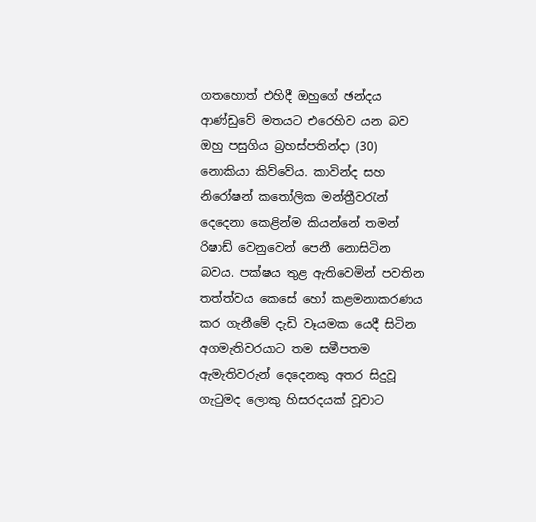ගතහොත් එහිදී ඔහුගේ ඡන්දය ආණ්ඩුවේ මතයට එරෙහිව යන බව ඔහු පසුගිය බ්‍රහස්පතින්දා (30) නොකියා කිව්වේය. කාවින්ද සහ නිරෝෂන් කතෝලික මන්ත්‍රීවරැන් දෙදෙනා කෙළින්ම කියන්නේ තමන් රිෂාඩ් වෙනුවෙන් පෙනී නොසිටින බවය. පක්ෂය තුළ ඇතිවෙමින් පවතින තත්ත්වය කෙසේ හෝ කළමනාකරණය කර ගැනීමේ දැඩි වෑයමක යෙදී සිටින අගමැතිවරයාට තම සමීපතම ඇමැතිවරුන් දෙදෙනකු අතර සිදුවූ ගැටුමද ලොකු හිසරදයක් වූවාට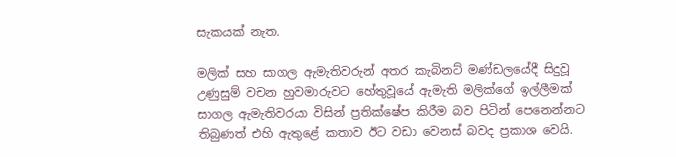සැකයක් නැත.

මලික් සහ සාගල ඇමැතිවරුන් අතර කැබිනට් මණ්ඩලයේදී සිදුවූ උණුසුම් වචන හුවමාරුවට හේතුවූයේ ඇමැති මලික්ගේ ඉල්ලීමක් සාගල ඇමැතිවරයා විසින් ප්‍රතික්ෂේප කිරීම බව පිටින් පෙනෙන්නට තිබුණත් එහි ඇතුළේ කතාව ඊට වඩා වෙනස් බවද ප්‍රකාශ වෙයි.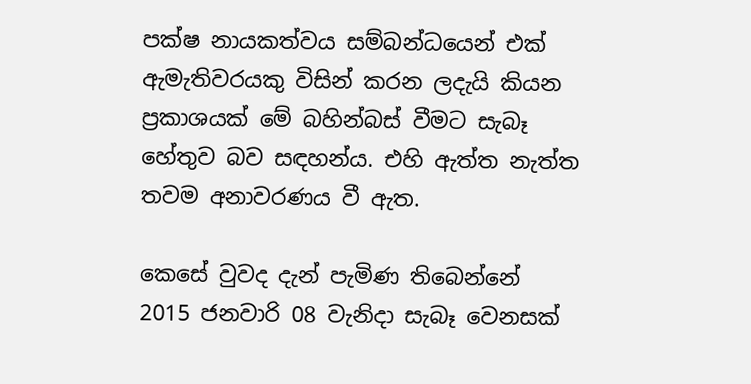පක්ෂ නායකත්වය සම්බන්ධයෙන් එක් ඇමැතිවරයකු විසින් කරන ලදැයි කියන ප්‍රකාශයක් මේ බහින්බස් වීමට සැබෑ හේතුව බව සඳහන්ය. එහි ඇත්ත නැත්ත තවම අනාවරණය වී ඇත.

කෙසේ වුවද දැන් පැමිණ තිබෙන්නේ 2015 ජනවාරි 08 වැනිදා සැබෑ වෙනසක්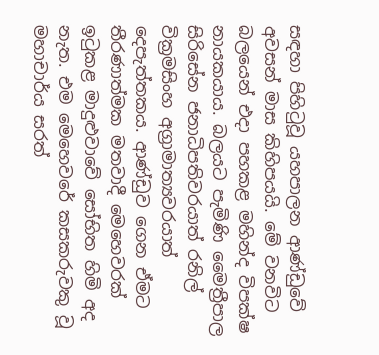සඳහා පිහිටුවූ යහපාලන ආණ්ඩුවේ අවසන් මාස කිහිපයයි. මේ වනවිට බලයෙන් එදා පහකළ මහින්ද විපක්ෂ නායකයාය. බලයට පැමිණි මෛත්‍රීපාල සිරිසේන ජනාධිපතිවරයාත් රනිල් වික්‍රමසිංහ අග්‍රාමාත්‍යවරයාත් දෙපැත්තකය. ආණ්ඩුව ගෙන ඒමට තීරණාත්මක මතවාදී මෙහෙවරක් ඉටුකළ මාදුළුවාවේ සෝභිත හිමි අද නැත. එම මෙහෙවරේ කසකරුවකු වූ මහාචාර්ය සරත්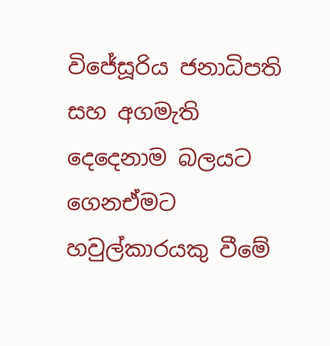විජේසූරිය ජනාධිපති සහ අගමැති දෙදෙනාම බලයට ගෙනඒමට හවුල්කාරයකු වීමේ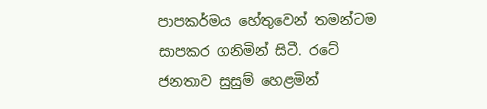පාපකර්මය හේතුවෙන් තමන්ටම සාපකර ගනිමින් සිටී. රටේ ජනතාව සුසුම් හෙළමින්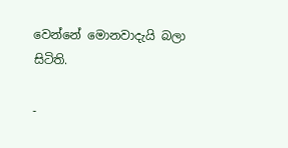වෙන්නේ මොනවාදැයි බලා සිටිති.

-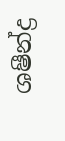ශෂීන්ද්‍ර